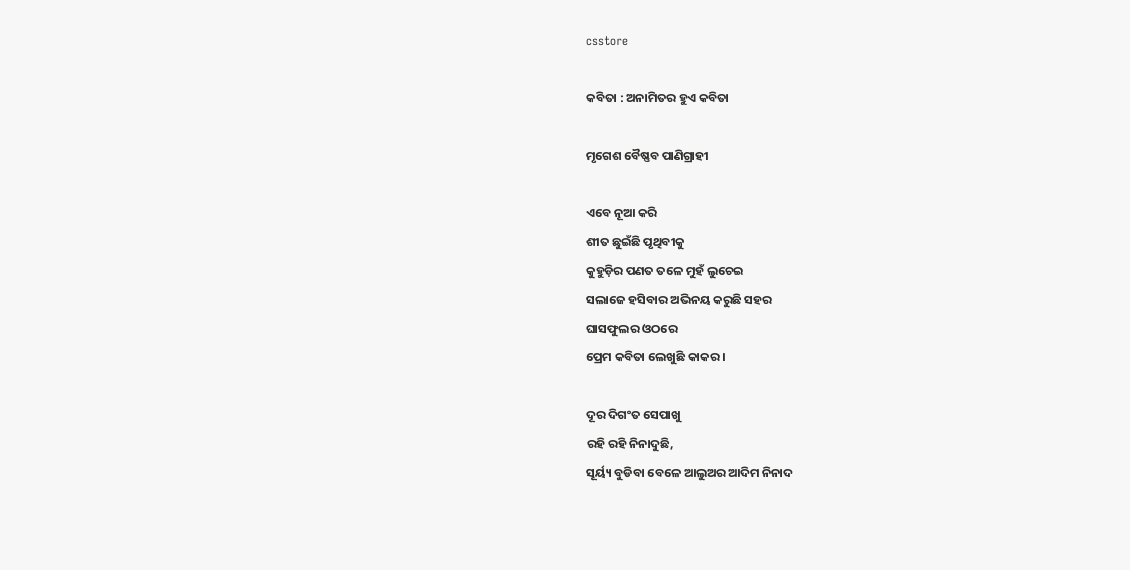csstore

କବିତା : ଅନାମିତର ହୁଏ କବିତା

ମୃଗେଶ ବୈଷ୍ଣବ ପାଣିଗ୍ରାହୀ

ଏବେ ନୂଆ କରି
ଶୀତ ଛୁଇଁଛି ପୃଥିବୀକୁ
କୁହୁଡ଼ିର ପଣତ ତଳେ ମୁହଁ ଲୁଚେଇ
ସଲାଜେ ହସିବାର ଅଭିନୟ କରୁଛି ସହର
ଘାସଫୁଲର ଓଠରେ
ପ୍ରେମ କବିତା ଲେଖୁଛି କାକର ।

ଦୂର ଦିଗଂତ ସେପାଖୁ
ରହି ରହି ନିନାଦୁଛି,
ସୂର୍ୟ୍ୟ ବୁଡିବା ବେଳେ ଆଲୁଅର ଆଦିମ ନିନାଦ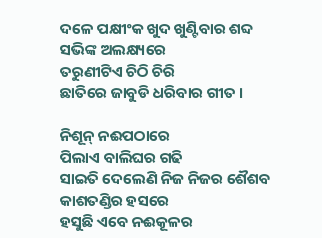ଦଳେ ପକ୍ଷୀଂକ ଖୁଦ ଖୁଣ୍ଟିବାର ଶବ୍ଦ
ସଭିଙ୍କ ଅଲକ୍ଷ୍ୟରେ
ତରୁଣୀଟିଏ ଚିଠି ଚିରି
ଛାତିରେ ଜାବୁଡି ଧରିବାର ଗୀତ ।

ନିଶୂନ୍ ନଈପଠାରେ
ପିଲାଏ ବାଲିଘର ଗଢି
ସାଇତି ଦେଲେଣି ନିଜ ନିଜର ଶୈଶବ
କାଶତଣ୍ଡିର ହସରେ
ହସୁଛି ଏବେ ନଈକୂଳର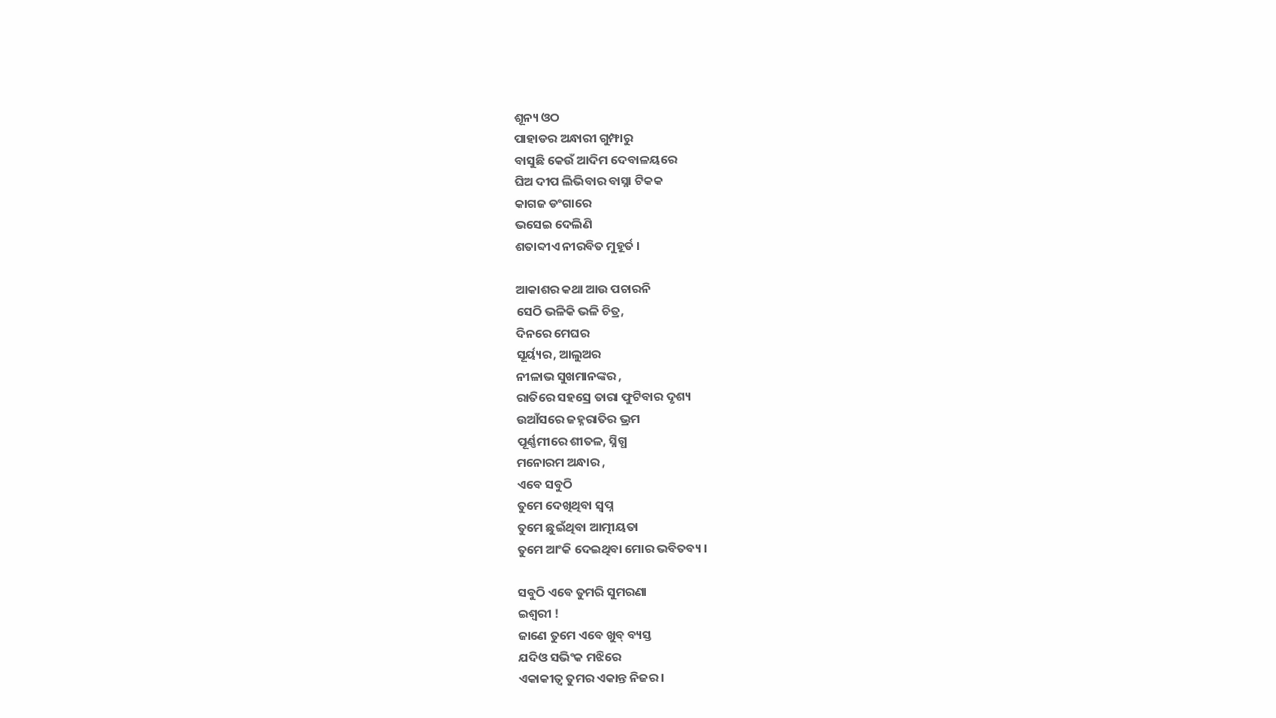ଶୂନ୍ୟ ଓଠ
ପାହାଡର ଅନ୍ଧାରୀ ଗୁମ୍ଫାରୁ
ବାସୁଛି କେଉଁ ଆଦିମ ଦେବାଳୟରେ
ଘିଅ ଦୀପ ଲିଭିବାର ବାସ୍ନା ଟିକକ
କାଗଜ ଡଂଗାରେ
ଭସେଇ ଦେଲିଣି
ଶତାବ୍ଦୀଏ ନୀରବିତ ମୁହୂର୍ତ ।

ଆକାଶର କଥା ଆଉ ପଚାରନି
ସେଠି ଭଳିକି ଭଳି ଚିତ୍ର,
ଦିନରେ ମେଘର
ସୂର୍ୟ୍ୟର, ଆଲୁଅର
ନୀଳାଭ ସୁଖମାନଙ୍କର ,
ରାତିରେ ସହସ୍ରେ ତାରା ଫୁଟିବାର ଦୃଶ୍ୟ
ଉଆଁସରେ ଜହ୍ନରାତିର ଭ୍ରମ
ପୂର୍ଣ୍ଣମୀରେ ଶୀତଳ, ସ୍ନିଗ୍ଧ
ମନୋରମ ଅନ୍ଧାର ,
ଏବେ ସବୁଠି
ତୁମେ ଦେଖିଥିବା ସ୍ୱପ୍ନ
ତୁମେ ଛୁଇଁଥିବା ଆତ୍ମୀୟତା
ତୁମେ ଆଂକି ଦେଇଥିବା ମୋର ଭବିତବ୍ୟ ।

ସବୁଠି ଏବେ ତୁମରି ସୁମରଣା
ଇଶ୍ଵରୀ !
ଜାଣେ ତୁମେ ଏବେ ଖୁବ୍ ବ୍ୟସ୍ତ
ଯଦିଓ ସଭିଂକ ମଝିରେ
ଏକାକୀତ୍ୱ ତୁମର ଏକାନ୍ତ ନିଜର ।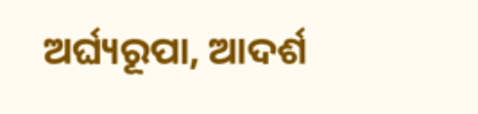ଅର୍ଘ୍ୟରୂପା, ଆଦର୍ଶ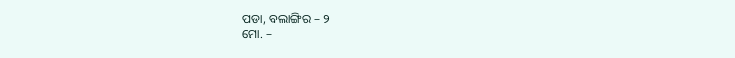ପଡା, ବଲାଙ୍ଗିର – ୨
ମୋ. –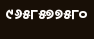୯୬୫୮୫୭୭୫୮୦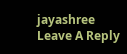jayashree
Leave A Reply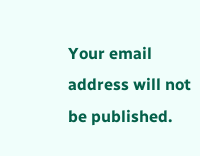Your email address will not be published.